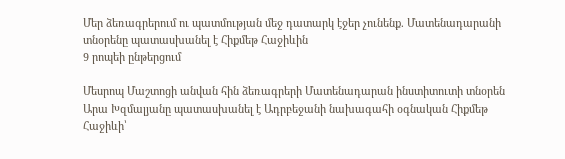Մեր ձեռագրերում ու պատմության մեջ դատարկ էջեր չունենք. Մատենադարանի տնօրենը պատասխանել է Հիքմեթ Հաջիևին
9 րոպեի ընթերցում

Մեսրոպ Մաշտոցի անվան հին ձեռագրերի Մատենադարան ինստիտուտի տնօրեն Արա Խզմալյանը պատասխանել է Ադրբեջանի նախագահի օգնական Հիքմեթ Հաջիևի՝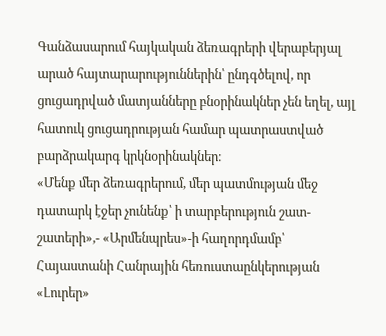Գանձասարում հայկական ձեռագրերի վերաբերյալ արած հայտարարություններին՝ ընդգծելով, որ ցուցադրված մատյանները բնօրինակներ չեն եղել, այլ հատուկ ցուցադրության համար պատրաստված բարձրակարգ կրկնօրինակներ։
«Մենք մեր ձեռագրերում, մեր պատմության մեջ դատարկ էջեր չունենք՝ ի տարբերություն շատ-շատերի»,- «Արմենպրես»-ի հաղորդմամբ՝ Հայաստանի Հանրային հեռուստաընկերության «Լուրեր»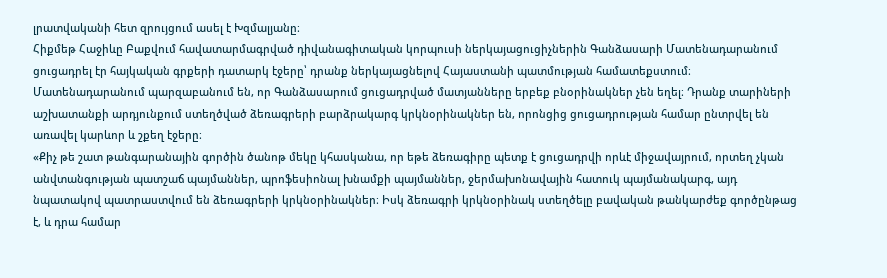լրատվականի հետ զրույցում ասել է Խզմալյանը։
Հիքմեթ Հաջիևը Բաքվում հավատարմագրված դիվանագիտական կորպուսի ներկայացուցիչներին Գանձասարի Մատենադարանում ցուցադրել էր հայկական գրքերի դատարկ էջերը՝ դրանք ներկայացնելով Հայաստանի պատմության համատեքստում։
Մատենադարանում պարզաբանում են, որ Գանձասարում ցուցադրված մատյանները երբեք բնօրինակներ չեն եղել։ Դրանք տարիների աշխատանքի արդյունքում ստեղծված ձեռագրերի բարձրակարգ կրկնօրինակներ են, որոնցից ցուցադրության համար ընտրվել են առավել կարևոր և շքեղ էջերը։
«Քիչ թե շատ թանգարանային գործին ծանոթ մեկը կհասկանա, որ եթե ձեռագիրը պետք է ցուցադրվի որևէ միջավայրում, որտեղ չկան անվտանգության պատշաճ պայմաններ, պրոֆեսիոնալ խնամքի պայմաններ, ջերմախոնավային հատուկ պայմանակարգ, այդ նպատակով պատրաստվում են ձեռագրերի կրկնօրինակներ։ Իսկ ձեռագրի կրկնօրինակ ստեղծելը բավական թանկարժեք գործընթաց է, և դրա համար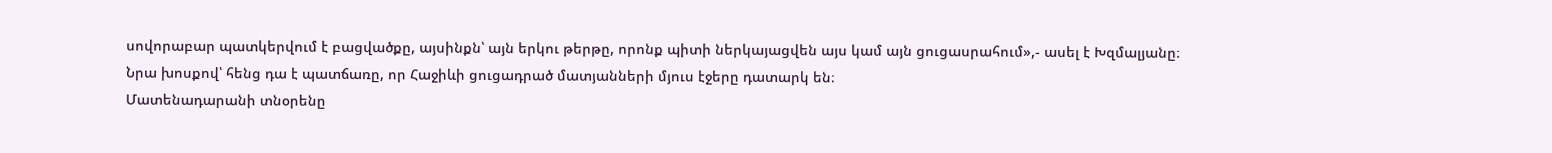սովորաբար պատկերվում է բացվածքը, այսինքն՝ այն երկու թերթը, որոնք պիտի ներկայացվեն այս կամ այն ցուցասրահում»,- ասել է Խզմալյանը։
Նրա խոսքով՝ հենց դա է պատճառը, որ Հաջիևի ցուցադրած մատյանների մյուս էջերը դատարկ են։
Մատենադարանի տնօրենը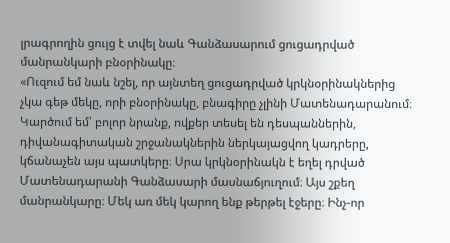լրագրողին ցույց է տվել նաև Գանձասարում ցուցադրված մանրանկարի բնօրինակը։
«Ուզում եմ նաև նշել, որ այնտեղ ցուցադրված կրկնօրինակներից չկա գեթ մեկը, որի բնօրինակը, բնագիրը չլինի Մատենադարանում։ Կարծում եմ՝ բոլոր նրանք, ովքեր տեսել են դեսպաններին, դիվանագիտական շրջանակներին ներկայացվող կադրերը, կճանաչեն այս պատկերը։ Սրա կրկնօրինակն է եղել դրված Մատենադարանի Գանձասարի մասնաճյուղում։ Այս շքեղ մանրանկարը։ Մեկ առ մեկ կարող ենք թերթել էջերը։ Ինչ-որ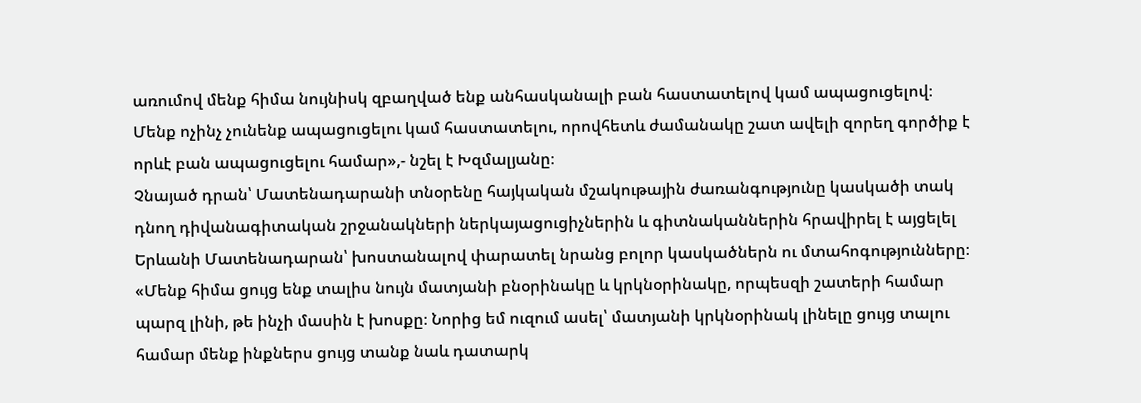առումով մենք հիմա նույնիսկ զբաղված ենք անհասկանալի բան հաստատելով կամ ապացուցելով։ Մենք ոչինչ չունենք ապացուցելու կամ հաստատելու, որովհետև ժամանակը շատ ավելի զորեղ գործիք է որևէ բան ապացուցելու համար»,- նշել է Խզմալյանը։
Չնայած դրան՝ Մատենադարանի տնօրենը հայկական մշակութային ժառանգությունը կասկածի տակ դնող դիվանագիտական շրջանակների ներկայացուցիչներին և գիտնականներին հրավիրել է այցելել Երևանի Մատենադարան՝ խոստանալով փարատել նրանց բոլոր կասկածներն ու մտահոգությունները։
«Մենք հիմա ցույց ենք տալիս նույն մատյանի բնօրինակը և կրկնօրինակը, որպեսզի շատերի համար պարզ լինի, թե ինչի մասին է խոսքը։ Նորից եմ ուզում ասել՝ մատյանի կրկնօրինակ լինելը ցույց տալու համար մենք ինքներս ցույց տանք նաև դատարկ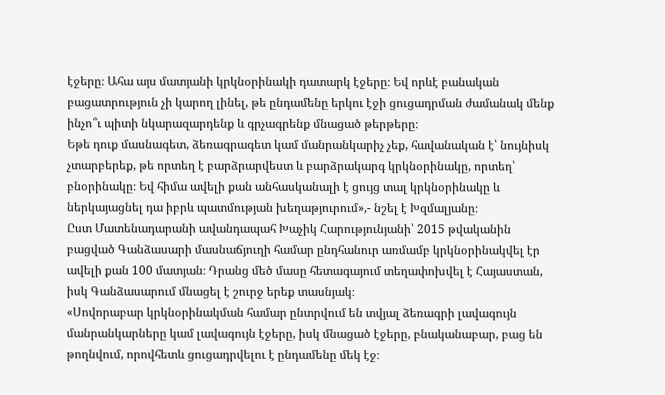էջերը։ Ահա այս մատյանի կրկնօրինակի դատարկ էջերը։ Եվ որևէ բանական բացատրություն չի կարող լինել, թե ընդամենը երկու էջի ցուցադրման ժամանակ մենք ինչո՞ւ պիտի նկարազարդենք և գրչագրենք մնացած թերթերը։
Եթե դուք մասնագետ, ձեռագրագետ կամ մանրանկարիչ չեք, հավանական է՝ նույնիսկ չտարբերեք, թե որտեղ է բարձրարվեստ և բարձրակարգ կրկնօրինակը, որտեղ՝ բնօրինակը։ Եվ հիմա ավելի քան անհասկանալի է ցույց տալ կրկնօրինակը և ներկայացնել դա իբրև պատմության խեղաթյուրում»,- նշել է Խզմալյանը։
Ըստ Մատենադարանի ավանդապահ Խաչիկ Հարությունյանի՝ 2015 թվականին բացված Գանձասարի մասնաճյուղի համար ընդհանուր առմամբ կրկնօրինակվել էր ավելի քան 100 մատյան։ Դրանց մեծ մասը հետագայում տեղափոխվել է Հայաստան, իսկ Գանձասարում մնացել է շուրջ երեք տասնյակ։
«Սովորաբար կրկնօրինակման համար ընտրվում են տվյալ ձեռագրի լավագույն մանրանկարները կամ լավագույն էջերը, իսկ մնացած էջերը, բնականաբար, բաց են թողնվում, որովհետև ցուցադրվելու է ընդամենը մեկ էջ։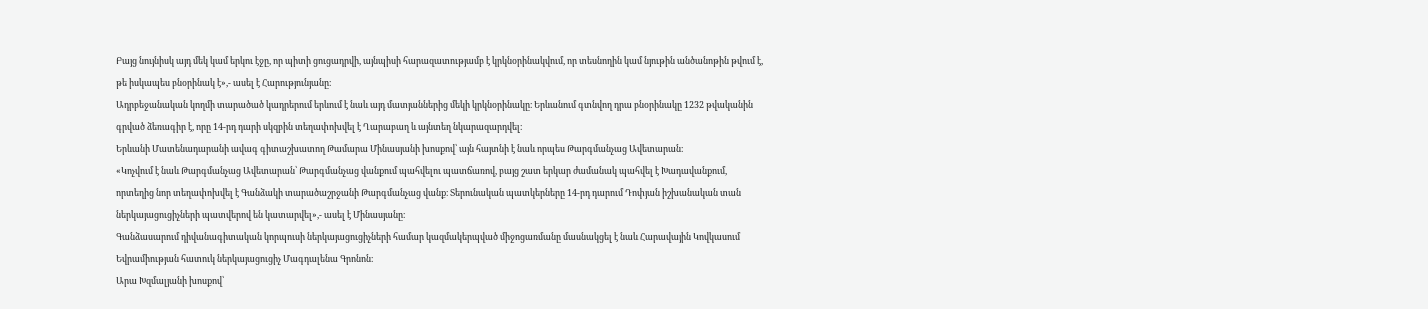Բայց նույնիսկ այդ մեկ կամ երկու էջը, որ պիտի ցուցադրվի, այնպիսի հարազատությամբ է կրկնօրինակվում, որ տեսնողին կամ նյութին անծանոթին թվում է, թե իսկապես բնօրինակ է»,- ասել է Հարությունյանը։
Ադրբեջանական կողմի տարածած կադրերում երևում է նաև այդ մատյաններից մեկի կրկնօրինակը։ Երևանում գտնվող դրա բնօրինակը 1232 թվականին գրված ձեռագիր է, որը 14-րդ դարի սկզբին տեղափոխվել է Ղարաբաղ և այնտեղ նկարազարդվել։
Երևանի Մատենադարանի ավագ գիտաշխատող Թամարա Մինասյանի խոսքով՝ այն հայտնի է նաև որպես Թարգմանչաց Ավետարան։
«Կոչվում է նաև Թարգմանչաց Ավետարան՝ Թարգմանչաց վանքում պահվելու պատճառով, բայց շատ երկար ժամանակ պահվել է Խադավանքում, որտեղից նոր տեղափոխվել է Գանձակի տարածաշրջանի Թարգմանչաց վանք։ Տերունական պատկերները 14-րդ դարում Դոփյան իշխանական տան ներկայացուցիչների պատվերով են կատարվել»,- ասել է Մինասյանը։
Գանձասարում դիվանագիտական կորպուսի ներկայացուցիչների համար կազմակերպված միջոցառմանը մասնակցել է նաև Հարավային Կովկասում Եվրամիության հատուկ ներկայացուցիչ Մագդալենա Գրոնոն։
Արա Խզմալյանի խոսքով՝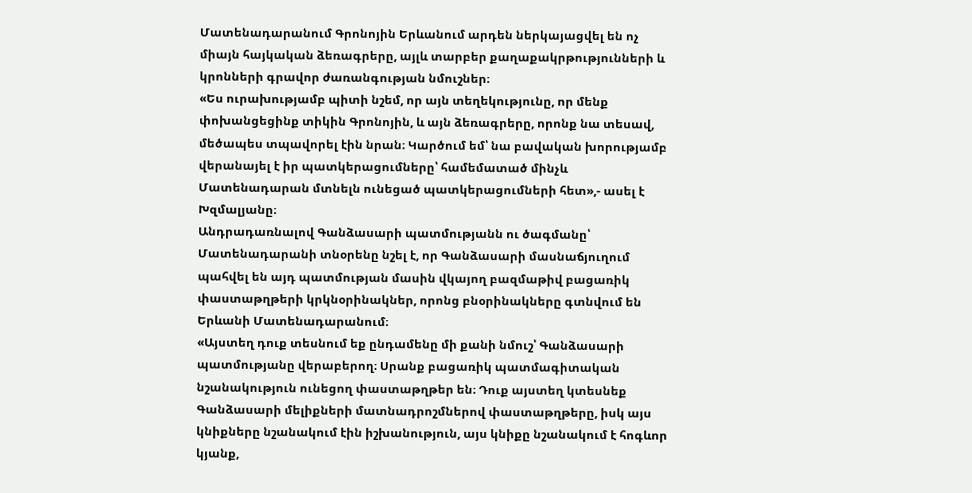Մատենադարանում Գրոնոյին Երևանում արդեն ներկայացվել են ոչ միայն հայկական ձեռագրերը, այլև տարբեր քաղաքակրթությունների և կրոնների գրավոր ժառանգության նմուշներ։
«Ես ուրախությամբ պիտի նշեմ, որ այն տեղեկությունը, որ մենք փոխանցեցինք տիկին Գրոնոյին, և այն ձեռագրերը, որոնք նա տեսավ, մեծապես տպավորել էին նրան։ Կարծում եմ՝ նա բավական խորությամբ վերանայել է իր պատկերացումները՝ համեմատած մինչև Մատենադարան մտնելն ունեցած պատկերացումների հետ»,- ասել է Խզմալյանը։
Անդրադառնալով Գանձասարի պատմությանն ու ծագմանը՝ Մատենադարանի տնօրենը նշել է, որ Գանձասարի մասնաճյուղում պահվել են այդ պատմության մասին վկայող բազմաթիվ բացառիկ փաստաթղթերի կրկնօրինակներ, որոնց բնօրինակները գտնվում են Երևանի Մատենադարանում։
«Այստեղ դուք տեսնում եք ընդամենը մի քանի նմուշ՝ Գանձասարի պատմությանը վերաբերող։ Սրանք բացառիկ պատմագիտական նշանակություն ունեցող փաստաթղթեր են։ Դուք այստեղ կտեսնեք Գանձասարի մելիքների մատնադրոշմներով փաստաթղթերը, իսկ այս կնիքները նշանակում էին իշխանություն, այս կնիքը նշանակում է հոգևոր կյանք,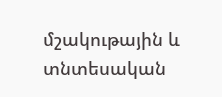մշակութային և տնտեսական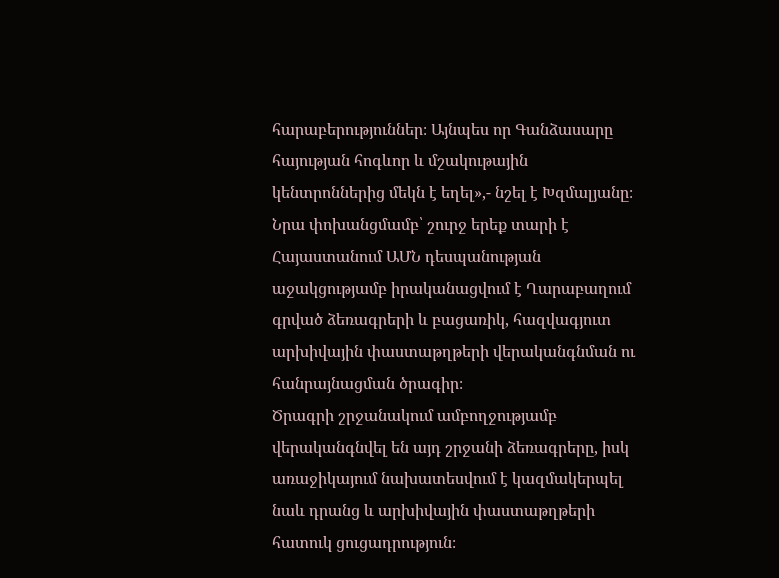հարաբերություններ։ Այնպես որ Գանձասարը հայության հոգևոր և մշակութային կենտրոններից մեկն է եղել»,- նշել է Խզմալյանը։
Նրա փոխանցմամբ՝ շուրջ երեք տարի է Հայաստանում ԱՄՆ դեսպանության աջակցությամբ իրականացվում է Ղարաբաղում գրված ձեռագրերի և բացառիկ, հազվագյուտ արխիվային փաստաթղթերի վերականգնման ու հանրայնացման ծրագիր։
Ծրագրի շրջանակում ամբողջությամբ վերականգնվել են այդ շրջանի ձեռագրերը, իսկ առաջիկայում նախատեսվում է կազմակերպել նաև դրանց և արխիվային փաստաթղթերի հատուկ ցուցադրություն։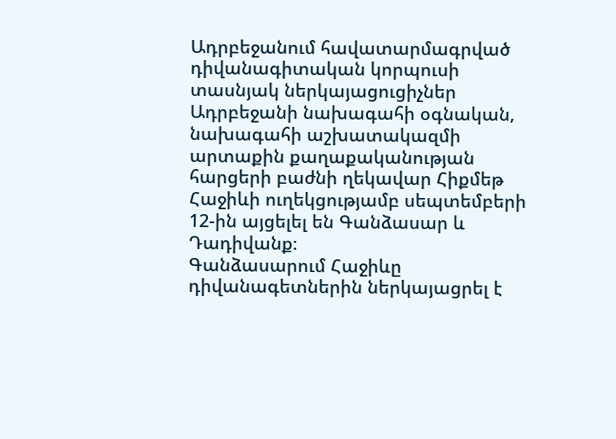Ադրբեջանում հավատարմագրված դիվանագիտական կորպուսի տասնյակ ներկայացուցիչներ Ադրբեջանի նախագահի օգնական, նախագահի աշխատակազմի արտաքին քաղաքականության հարցերի բաժնի ղեկավար Հիքմեթ Հաջիևի ուղեկցությամբ սեպտեմբերի 12-ին այցելել են Գանձասար և Դադիվանք։
Գանձասարում Հաջիևը դիվանագետներին ներկայացրել է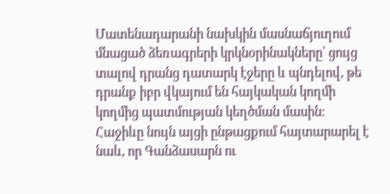Մատենադարանի նախկին մասնաճյուղում մնացած ձեռագրերի կրկնօրինակները՝ ցույց տալով դրանց դատարկ էջերը և պնդելով, թե դրանք իբր վկայում են հայկական կողմի կողմից պատմության կեղծման մասին։
Հաջիևը նույն այցի ընթացքում հայտարարել է նաև, որ Գանձասարն ու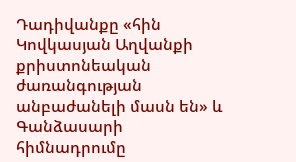Դադիվանքը «հին Կովկասյան Աղվանքի քրիստոնեական ժառանգության անբաժանելի մասն են» և Գանձասարի հիմնադրումը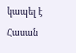կապել է Հասան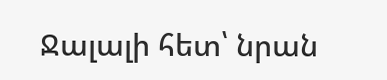Ջալալի հետ՝ նրան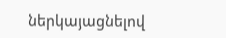ներկայացնելով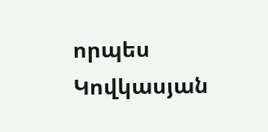որպես Կովկասյան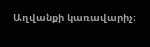Աղվանքի կառավարիչ։